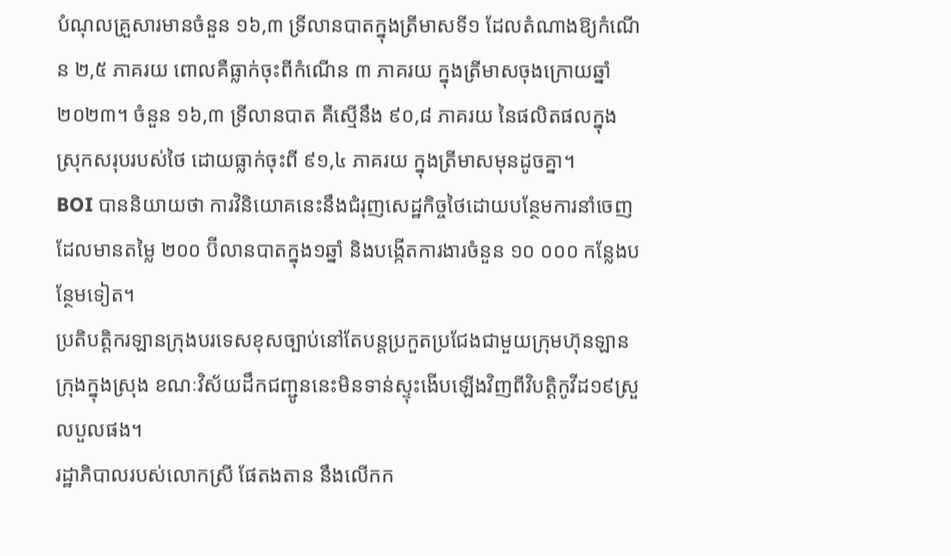បំណុលគ្រួសារមានចំនួន ១៦,៣ ទ្រីលានបាតក្នុងត្រីមាសទី១ ដែលតំណាងឱ្យកំណើន ២,៥ ភាគរយ ពោលគឺធ្លាក់ចុះពីកំណើន ៣ ភាគរយ ក្នុងត្រីមាសចុងក្រោយឆ្នាំ ២០២៣។ ចំនួន ១៦,៣ ទ្រីលានបាត គឺស្មើនឹង ៩០,៨ ភាគរយ នៃផលិតផលក្នុងស្រុកសរុបរបស់ថៃ ដោយធ្លាក់ចុះពី ៩១,៤ ភាគរយ ក្នុងត្រីមាសមុនដូចគ្នា។
BOI បាននិយាយថា ការវិនិយោគនេះនឹងជំរុញសេដ្ឋកិច្ចថៃដោយបន្ថែមការនាំចេញដែលមានតម្លៃ ២០០ ប៊ីលានបាតក្នុង១ឆ្នាំ និងបង្កើតការងារចំនួន ១០ ០០០ កន្លែងបន្ថែមទៀត។
ប្រតិបត្តិករឡានក្រុងបរទេសខុសច្បាប់នៅតែបន្តប្រកួតប្រជែងជាមួយក្រុមហ៊ុនឡានក្រុងក្នុងស្រុង ខណៈវិស័យដឹកជញ្ជូននេះមិនទាន់ស្ទុះងើបឡើងវិញពីវិបត្តិកូវីដ១៩ស្រួលបួលផង។
រដ្ឋាភិបាលរបស់លោកស្រី ផែតងតាន នឹងលើកក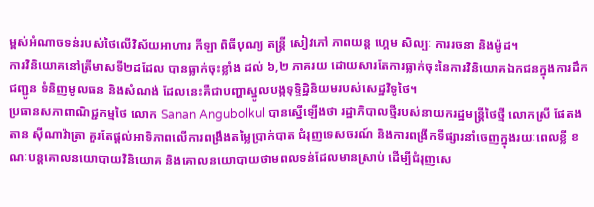ម្ពស់អំណាចទន់របស់ថៃលើវិស័យអាហារ កីឡា ពិធីបុណ្យ តន្ត្រី សៀវភៅ ភាពយន្ត ហ្គេម សិល្បៈ ការរចនា និងម៉ូដ។
ការវិនិយោគនៅត្រីមាសទី២ដដែល បានធ្លាក់ចុះខ្លាំង ដល់ ៦,២ ភាគរយ ដោយសារតែការធ្លាក់ចុះនៃការវិនិយោគឯកជនក្នុងការដឹកជញ្ជូន ទំនិញមូលធន និងសំណង់ ដែលនេះគឺជាបញ្ហាស្នូលបង្កទុទ្ទិដ្ឋិនិយមរបស់សេដ្ឋវិទូថៃ។
ប្រធានសភាពាណិជ្ជកម្មថៃ លោក Sanan Angubolkul បានស្នើឡើងថា រដ្ឋាភិបាលថ្មីរបស់នាយករដ្ឋមន្រ្តីថៃថ្មី លោកស្រី ផែតងតាន ស៊ីណាវ៉ាត្រា គួរតែផ្តល់អាទិភាពលើការពង្រឹងតម្លៃប្រាក់បាត ជំរុញទេសចរណ៍ និងការពង្រីកទីផ្សារនាំចេញក្នុងរយៈពេលខ្លី ខណៈបន្តគោលនយោបាយវិនិយោគ និងគោលនយោបាយថាមពលទន់ដែលមានស្រាប់ ដើម្បីជំរុញសេ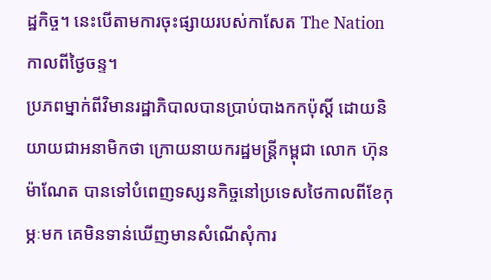ដ្ឋកិច្ច។ នេះបើតាមការចុះផ្សាយរបស់កាសែត The Nation កាលពីថ្ងៃចន្ទ។
ប្រភពម្នាក់ពីវិមានរដ្ឋាភិបាលបានប្រាប់បាងកកប៉ុស្តិ៍ ដោយនិយាយជាអនាមិកថា ក្រោយនាយករដ្ឋមន្ត្រីកម្ពុជា លោក ហ៊ុន ម៉ាណែត បានទៅបំពេញទស្សនកិច្ចនៅប្រទេសថៃកាលពីខែកុម្ភៈមក គេមិនទាន់ឃើញមានសំណើសុំការ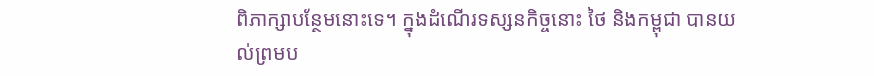ពិភាក្សាបន្ថែមនោះទេ។ ក្នុងដំណើរទស្សនកិច្ចនោះ ថៃ និងកម្ពុជា បានយល់ព្រមប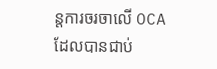ន្តការចរចាលើ OCA ដែលបានជាប់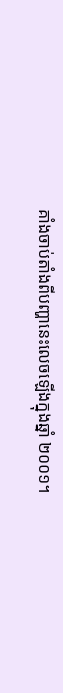គាំងចាប់តាំងពីបញ្ហានេះលេចឡើងក្នុងឆ្នាំ ២០០១។